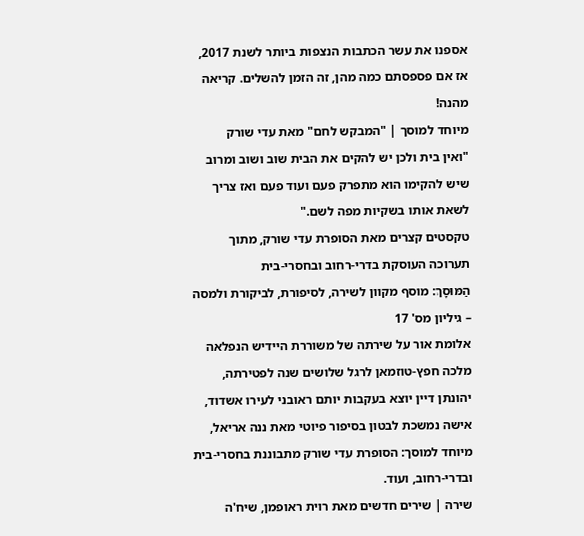אספנו את עשר הכתבות הנצפות ביותר לשנת 2017, אז אם פספסתם כמה מהן, זה הזמן להשלים. קריאה מהנה!
מיוחד למוסך | "המבקש לחם" מאת עדי שורק
"ואין בית ולכן יש להקים את הבית שוב ושוב ומרוב שיש להקימו הוא מתפרק פעם ועוד פעם ואז צריך לשאת אותו בשקיות מפה לשם."
טקסטים קצרים מאת הסופרת עדי שורק, מתוך תערוכה העוסקת בדרי-רחוב ובחסרי-בית
הַמּוּסָךְ: מוסף מקוון לשירה, לסיפורת, לביקורת ולמסה – גיליון מס' 17
אלומת אור על שירתה של משוררת היידיש הנפלאה מלכה חפץ-טוזמאן לרגל שלושים שנה לפטירתה, יהונתן דיין יוצא בעקבות יותם ראובני לעירו אשדוד, אישה נמשכת לבטון בסיפור פיוטי מאת ננה אריאל, מיוחד למוסך: הסופרת עדי שורק מתבוננת בחסרי-בית ובדרי-רחוב, ועוד.
שירה | שירים חדשים מאת רוית ראופמן, שיח'ה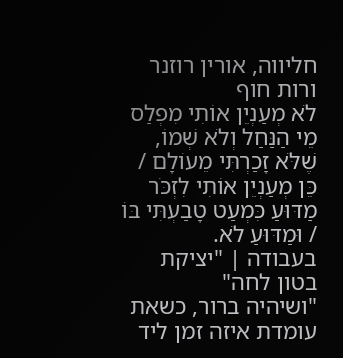חליווה, אורין רוזנר ורות חוף
לֹא מְעַנְיֵן אוֹתִי מִפְלַס מֵי הַנַּחַל וְלֹא שְׁמוֹ, שֶׁלֹּא זָכַרְתִּי מֵעוֹלָם / כֵּן מְעַנְיֵן אוֹתִי לִזְכֹּר מַדּוּעַ כִּמְעַט טָבַעְתִּי בּוֹ / וּמַדּוּעַ לֹא.
בעבודה | "יציקת בטון לחה"
"ושיהיה ברור, כשאת עומדת איזה זמן ליד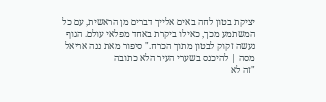יציקת בטון לחה באים אלייך דברים מן הראשית, עם כל המשתמע מכך, כאילו ביקרת באחד מפלאי עולם. הגוף נעשה זקוק לבטון מתוך הכרח." סיפור מאת ננה אריאל
מסה | להיכנס בשערי העיר הלא כתובה
"זה לא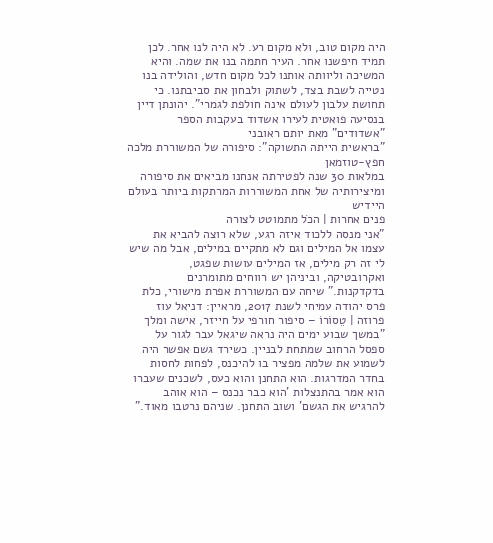היה מקום טוב, ולא מקום רע. לא היה לנו אחר. לכן תמיד חיפשנו אחר. העיר חתמה בנו את שמה. והיא המשיכה וליוותה אותנו לכל מקום חדש, והולידה בנו נטייה לשבת בצד, לשתוק ולבחון את סביבתנו. כי תחושת עלבון לעולם אינה חולפת לגמרי". יהונתן דיין בנסיעה פואטית לעירו אשדוד בעקבות הספר "אשדודים" מאת יותם ראובני
"בראשית הייתה התשוקה": סיפורה של המשוררת מלכה חפץ-טוזמאן
במלאות 30 שנה לפטירתה אנחנו מביאים את סיפורה ומיצירותיה של אחת המשוררות המרתקות ביותר בעולם היידיש
פנים אחרות | הכֹל מתמוטט לצורה
"אני מנסה ללכוד איזה רגע, שלא רוצה להביא את עצמו אל המילים וגם לא מתקיים במילים, אבל מה שיש לי זה רק מילים, אז המילים עושות שפגט, ואקרובטיקה, וביניהן יש רווחים מתומרנים בדקדקנות." שיחה עם המשוררת אפרת מישורי, כלת פרס יהודה עמיחי לשנת 2017, מראיין: דניאל עוז
פרוזה | טֵסוֹרוֹ – סיפור חורפי על חייזר, אישה ומלך
"במשך שבוע ימים היה נראה שיגאל עבר לגור על ספסל הרחוב שמתחת לבניין. כשירד גשם אפשר היה לשמוע את שלמה מפציר בו להיכנס, לפחות לחסות בחדר המדרגות. הוא התחנן והוא כעס, לשכנים שעברו הוא אמר בהתנצלות 'הוא כבר נכנס – הוא אוהב להרגיש את הגשם' ושוב התחנן. שניהם נרטבו מאוד."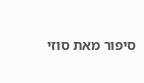סיפור מאת סוזי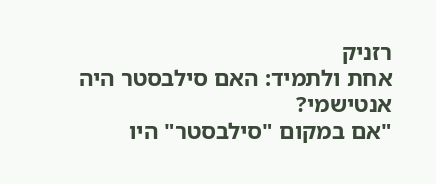רזניק
אחת ולתמיד: האם סילבסטר היה אנטישמי?
"אם במקום "סילבסטר" היו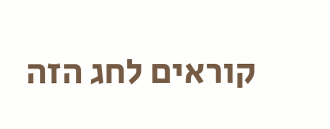קוראים לחג הזה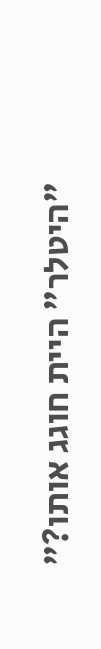"היטלר" היית חוגג אותו?"